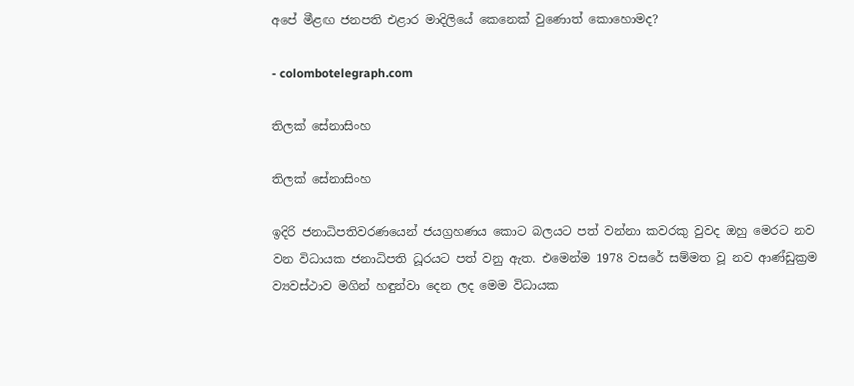අපේ මීළඟ ජනපති එළාර මාදිලියේ කෙනෙක් වුණොත් කොහොමද?

- colombotelegraph.com

තිලක් සේනාසිංහ

තිලක් සේනාසිංහ

ඉදිරි ජනාධිපතිවරණයෙන් ජයග්‍රහණය කොට බලයට පත් වන්නා කවරකු වුවද ඔහු මෙරට නව වන විධායක ජනාධිපති ධූරයට පත් වනු ඇත. එමෙන්ම 1978 වසරේ සම්මත වූ නව ආණ්ඩුක්‍රම ව්‍යවස්ථාව මගින් හඳුන්වා දෙන ලද මෙම විධායක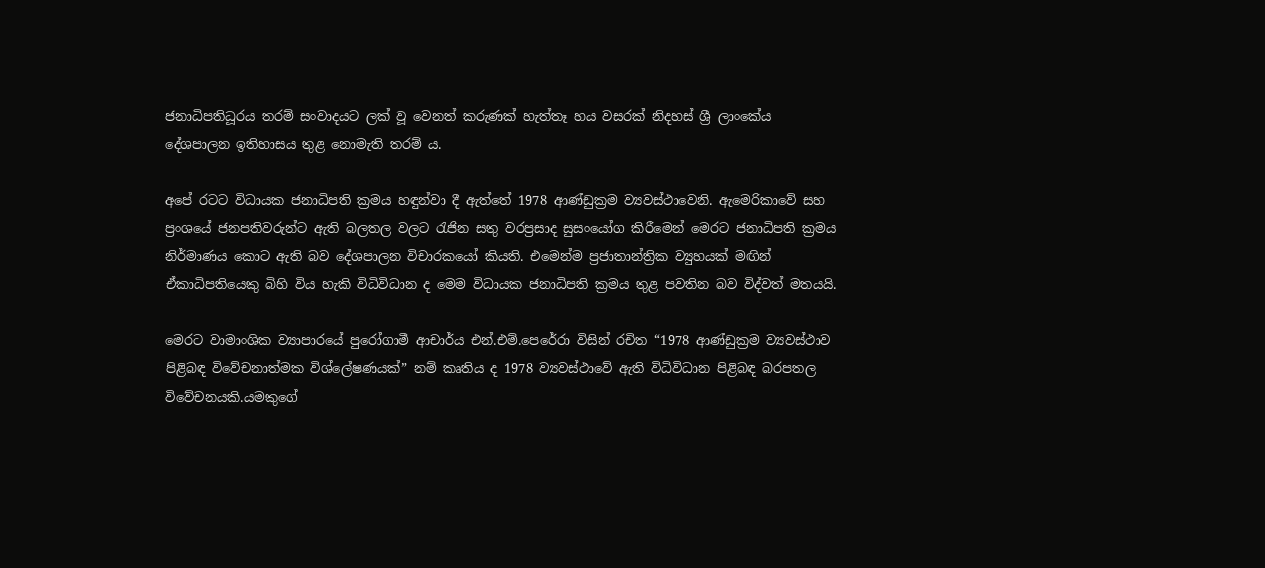ජනාධිපතිධූරය තරම් සංවාදයට ලක් වූ වෙනත් කරුණක් හැත්තෑ හය වසරක් නිදහස් ශ්‍රී ලාංකේය දේශපාලන ඉතිහාසය තුළ නොමැති තරම් ය.

අපේ රටට විධායක ජනාධිපති ක්‍රමය හඳුන්වා දී ඇත්තේ 1978 ආණ්ඩුක්‍රම ව්‍යවස්ථාවෙනි. ඇමෙරිකාවේ සහ ප්‍රංශයේ ජනපතිවරුන්ට ඇති බලතල වලට රැජින සතු වරප්‍රසාද සුසංයෝග කිරීමෙන් මෙරට ජනාධිපති ක්‍රමය නිර්මාණය කොට ඇති බව දේශපාලන විචාරකයෝ කියති. එමෙන්ම ප්‍රජාතාන්ත්‍රික ව්‍යුහයක් මඟින්
ඒකාධිපතියෙකු බිහි විය හැකි විධිවිධාන ද මෙම විධායක ජනාධිපති ක්‍රමය තුළ පවතින බව විද්වත් මතයයි.

මෙරට වාමාංශික ව්‍යාපාරයේ පුරෝගාමී ආචාර්ය එන්.එම්.පෙරේරා විසින් රචිත “1978 ආණ්ඩුක්‍රම ව්‍යවස්ථාව පිළිබඳ විවේචනාත්මක විශ්ලේෂණයක්” නම් කෘතිය ද 1978 ව්‍යවස්ථාවේ ඇති විධිවිධාන පිළිබඳ බරපතල විවේචනයකි.යමකුගේ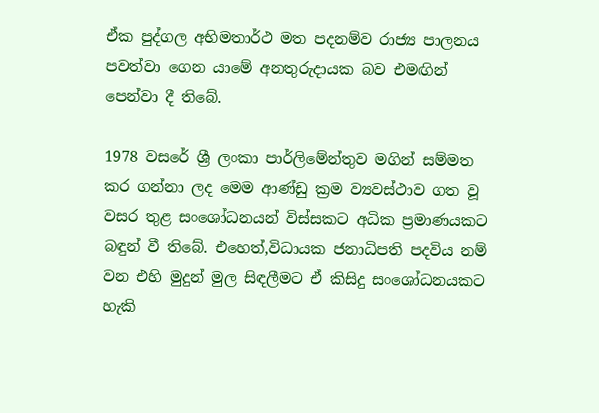ඒක පුද්ගල අභිමතාර්ථ මත පදනම්ව රාජ්‍ය පාලනය පවත්වා ගෙන යාමේ අනතුරුදායක බව එමඟින් පෙන්වා දී තිබේ.

1978 වසරේ ශ්‍රී ලංකා පාර්ලිමේන්තුව මගින් සම්මත කර ගන්නා ලද මෙම ආණ්ඩු ක්‍රම ව්‍යවස්ථාව ගත වූ වසර තුළ සංශෝධනයන් විස්සකට අධික ප්‍රමාණයකට බඳුන් වී තිබේ. එහෙත්,විධායක ජනාධිපති පදවිය නම් වන එහි මුදුන් මුල සිඳලීමට ඒ කිසිදු සංශෝධනයකට හැකි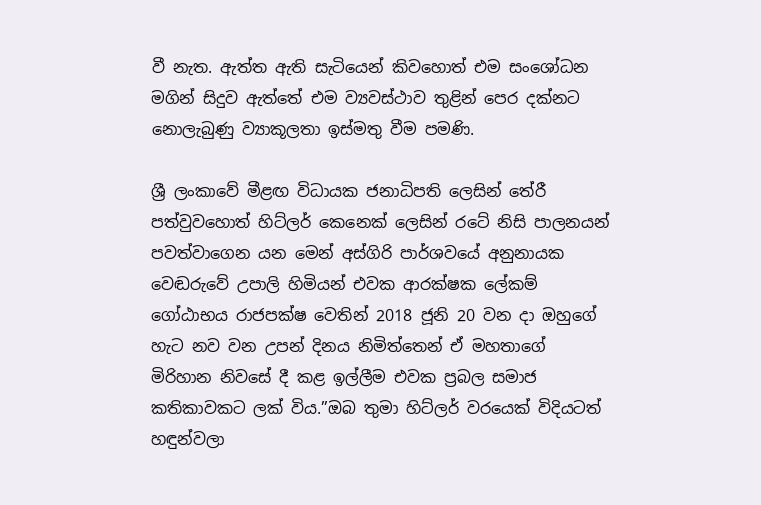වී නැත. ඇත්ත ඇති සැටියෙන් කිවහොත් එම සංශෝධන මගින් සිදුව ඇත්තේ එම ව්‍යවස්ථාව තුළින් පෙර දක්නට නොලැබුණු ව්‍යාකූලතා ඉස්මතු වීම පමණි.

ශ්‍රී ලංකාවේ මීළඟ විධායක ජනාධිපති ලෙසින් තේරී පත්වුවහොත් හිට්ලර් කෙනෙක් ලෙසින් රටේ නිසි පාලනයන් පවත්වාගෙන යන මෙන් අස්ගිරි පාර්ශවයේ අනුනායක වෙඬරුවේ උපාලි හිමියන් එවක ආරක්ෂක ලේකම් ගෝඨාභය රාජපක්ෂ වෙතින් 2018 ජූනි 20 වන දා ඔහුගේ හැට නව වන උපන් දිනය නිමිත්තෙන් ඒ මහතාගේ මිරිහාන නිවසේ දී කළ ඉල්ලීම එවක ප්‍රබල සමාජ කතිකාවකට ලක් විය.”ඔබ තුමා හිට්ලර් වරයෙක් විදියටත් හඳුන්වලා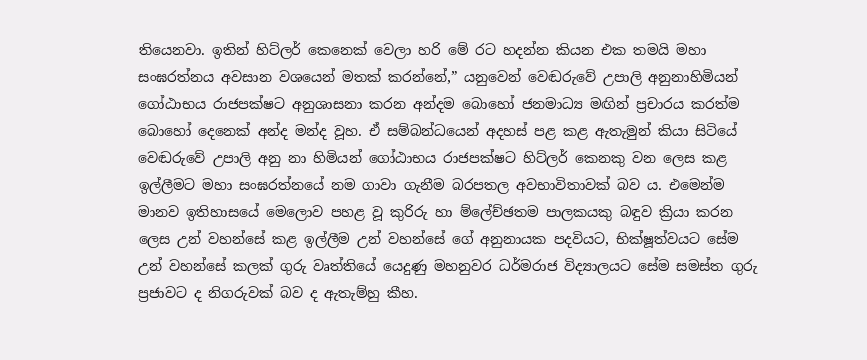තියෙනවා. ඉතින් හිට්ලර් කෙනෙක් වෙලා හරි මේ රට හදන්න කියන එක තමයි මහා සංඝරත්නය අවසාන වශයෙන් මතක් කරන්නේ,” යනුවෙන් වෙඬරුවේ උපාලි අනුනාහිමියන් ගෝඨාභය රාජපක්ෂට අනුශාසනා කරන අන්දම බොහෝ ජනමාධ්‍ය මඟින් ප්‍රචාරය කරත්ම බොහෝ දෙනෙක් අන්ද මන්ද වූහ. ඒ සම්බන්ධයෙන් අදහස් පළ කළ ඇතැමුන් කියා සිටියේ වෙඬරුවේ උපාලි අනු නා හිමියන් ගෝඨාභය රාජපක්ෂට හිට්ලර් කෙනකු වන ලෙස කළ ඉල්ලීමට මහා සංඝරත්නයේ නම ගාවා ගැනීම බරපතල අවභාවිතාවක් බව ය. එමෙන්ම මානව ඉතිහාසයේ මෙලොව පහළ වූ කුරිරු හා ම්ලේච්ඡතම පාලකයකු බඳුව ක්‍රියා කරන ලෙස උන් වහන්සේ කළ ඉල්ලීම උන් වහන්සේ ගේ අනුනායක පදවියට, භික්ෂූත්වයට සේම උන් වහන්සේ කලක් ගුරු වෘත්තියේ යෙදුණු මහනුවර ධර්මරාජ විද්‍යාලයට සේම සමස්ත ගුරු ප්‍රජාවට ද නිගරුවක් බව ද ඇතැම්හු කීහ.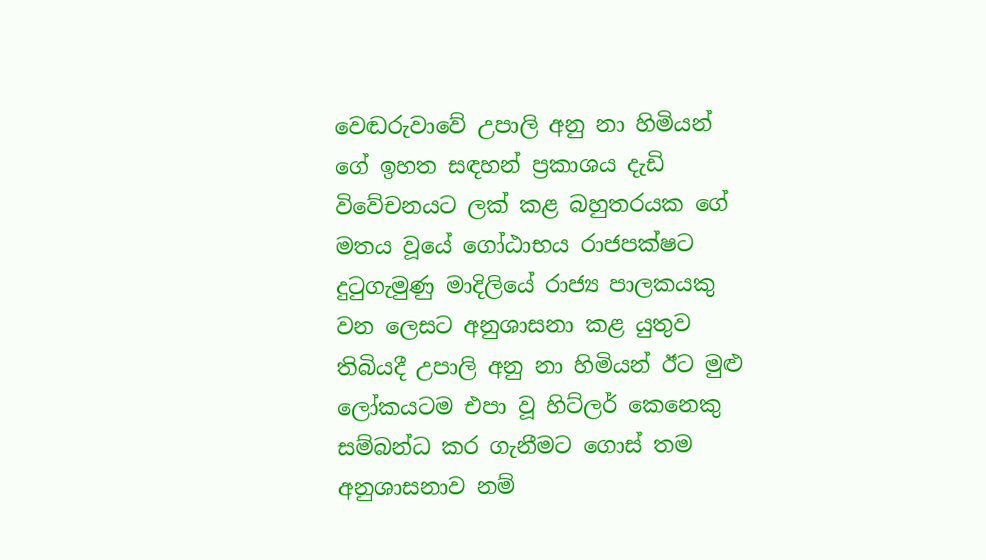වෙඬරුවාවේ උපාලි අනු නා හිමියන් ගේ ඉහත සඳහන් ප්‍රකාශය දැඩි විවේචනයට ලක් කළ බහුතරයක ගේ මතය වූයේ ගෝඨාභය රාජපක්ෂට දුටුගැමුණු මාදිලියේ රාජ්‍ය පාලකයකු වන ලෙසට අනුශාසනා කළ යුතුව තිබියදී උපාලි අනු නා හිමියන් ඊට මුළු ලෝකයටම එපා වූ හිට්ලර් කෙනෙකු සම්බන්ධ කර ගැනීමට ගොස් තම අනුශාසනාව නම්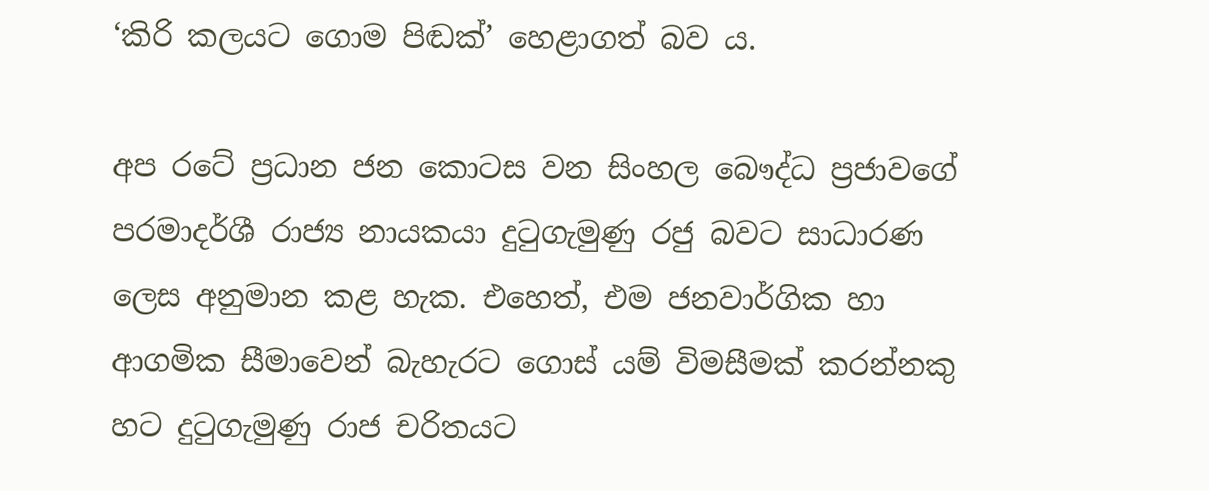‘කිරි කලයට ගොම පිඬක්’ හෙළාගත් බව ය.

අප රටේ ප්‍රධාන ජන කොටස වන සිංහල බෞද්ධ ප්‍රජාවගේ පරමාදර්ශී රාජ්‍ය නායකයා දුටුගැමුණු රජු බවට සාධාරණ ලෙස අනුමාන කළ හැක. එහෙත්, එම ජනවාර්ගික හා ආගමික සීමාවෙන් බැහැරට ගොස් යම් විමසීමක් කරන්නකු හට දුටුගැමුණු රාජ චරිතයට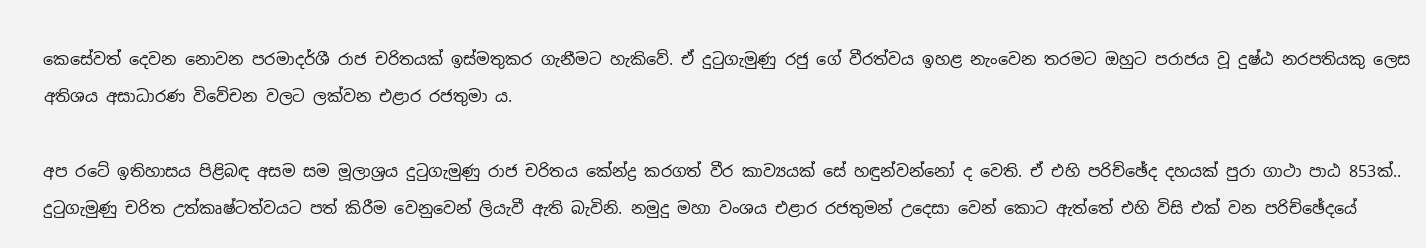කෙසේවත් දෙවන නොවන පරමාදර්ශී රාජ චරිතයක් ඉස්මතුකර ගැනීමට හැකිවේ. ඒ දුටුගැමුණු රජු ගේ වීරත්වය ඉහළ නැංවෙන තරමට ඔහුට පරාජය වූ දුෂ්ඨ නරපතියකු ලෙස අතිශය අසාධාරණ විවේචන වලට ලක්වන එළාර රජතුමා ය.

අප රටේ ඉතිහාසය පිළිබඳ අසම සම මූලාශ්‍රය දුටුගැමුණු රාජ චරිතය කේන්ද්‍ර කරගත් වීර කාව්‍යයක් සේ හඳුන්වන්නෝ ද වෙති. ඒ එහි පරිච්ඡේද දහයක් පුරා ගාථා පාඨ 853ක්.. දුටුගැමුණු චරිත උත්කෘෂ්ටත්වයට පත් කිරීම වෙනුවෙන් ලියැවී ඇති බැවිනි. නමුදු මහා වංශය එළාර රජතුමන් උදෙසා වෙන් කොට ඇත්තේ එහි විසි එක් වන පරිච්ඡේදයේ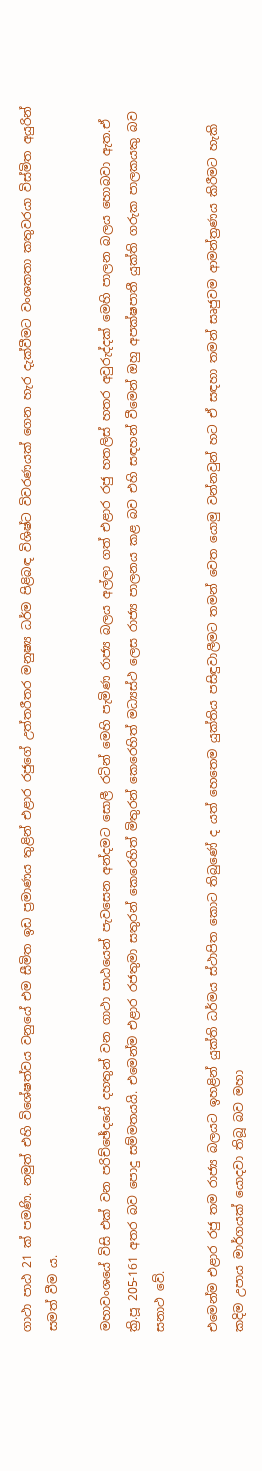ගාථා පාඨ 21 ක් පමණි. නමුත් එහි විශේෂත්වය වනුයේ එම සීමිත ඉඩ ප්‍රමාණය තුළින් එළාර රජුගේ උත්තරීතර මනුෂ්‍ය ධර්ම පිළිබඳ විශිෂ්ට විවරණයක් ගෙන හැර දැක්වීමට වංශකතා කතුවරයා විස්මිත අයුරින් සමත් වීම ය.

මහාවංශයේ විසි එක් වන පරිච්ඡේදයේ දහතුන් වන ගාථා පාඨයෙන් පැවසෙන අන්දමට සොලී රටින් මෙහි පැමිණ රාජ්‍ය බලය අල්ලා ගත් එළාර රජු හතලිස් හතර අවුරුද්දක් මෙහි පාලන බලය හොබවා ඇත.ඒ ක්‍රි.පූ 205-161 අතර බව පොදු සම්මතයයි. එමෙන්ම එළාර රජතුමා සතුරන් කෙරෙහිත් මිතුරන් කෙරෙහිත් මධ්‍යස්ථ ලෙස රාජ්‍ය පාලනය කළ බව එහි සඳහන් වීමෙන් ඔහු අපක්ෂපාතී යුක්ති ගරුක පාලකයකු බව සනාථ වේ.

එමෙන්ම එළාර රජු තම රාජ්‍ය බලයට ඉහළින් යුක්ති ධර්මය ස්ථාපිත කොට තිබුණේ ද යත් හෙතෙම යුක්තිය පසිඳුවාලීමට තමන් වෙත යොමු වන්නවුන් හට ඒ සඳහා තමන් සෘජුවම ආමන්ත්‍රණය කිරීමට හැකි කදිම උපාය මාර්ගයක් යොදවා තිබූ බව මහා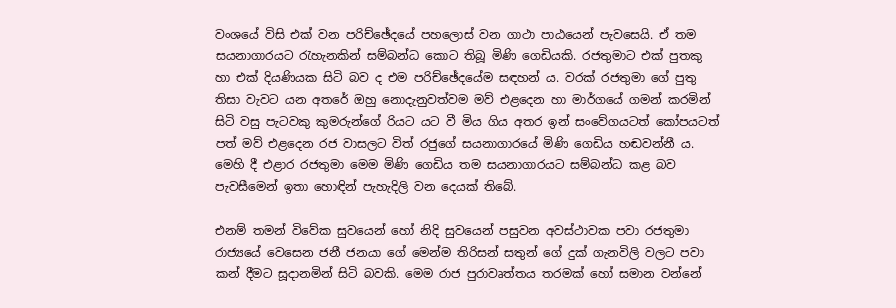වංශයේ විසි එක් වන පරිච්ඡේදයේ පහලොස් වන ගාථා පාඨයෙන් පැවසෙයි. ඒ තම සයනාගාරයට රැහැනකින් සම්බන්ධ කොට තිබූ මිණි ගෙඩියකි. රජතුමාට එක් පුතකු හා එක් දියණියක සිටි බව ද එම පරිච්ඡේදයේම සඳහන් ය. වරක් රජතුමා ගේ පුතු තිසා වැවට යන අතරේ ඔහු නොදැනුවත්වම මව් එළදෙන හා මාර්ගයේ ගමන් කරමින් සිටි වසු පැටවකු කුමරුන්ගේ රියට යට වී මිය ගිය අතර ඉන් සංවේගයටත් කෝපයටත් පත් මව් එළදෙන රජ වාසලට විත් රජුගේ සයනාගාරයේ මිණි ගෙඩිය හඬවන්නී ය. මෙහි දී එළාර රජතුමා මෙම මිණි ගෙඩිය තම සයනාගාරයට සම්බන්ධ කළ බව පැවසීමෙන් ඉතා හොඳින් පැහැදිලි වන දෙයක් තිබේ.

එනම් තමන් විවේක සුවයෙන් හෝ නිදි සුවයෙන් පසුවන අවස්ථාවක පවා රජතුමා රාජ්‍යයේ වෙසෙන ජනී ජනයා ගේ මෙන්ම තිරිසන් සතුන් ගේ දුක් ගැනවිලි වලට පවා කන් දීමට සූදානමින් සිටි බවකි. මෙම රාජ පුරාවෘත්තය තරමක් හෝ සමාන වන්නේ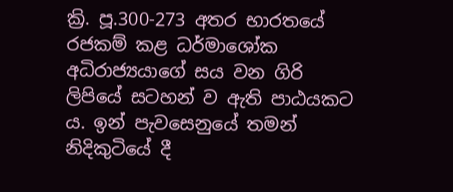ක්‍රි. පූ.300-273 අතර භාරතයේ රජකම් කළ ධර්මාශෝක අධිරාජ්‍යයාගේ සය වන ගිරි ලිපියේ සටහන් ව ඇති පාඨයකට ය. ඉන් පැවසෙනුයේ තමන් නිදිකුටියේ දී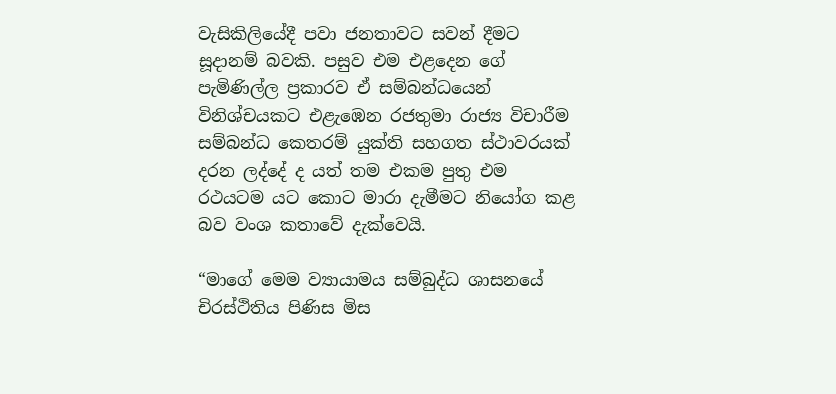වැසිකිලියේදී පවා ජනතාවට සවන් දීමට සූදානම් බවකි. පසුව එම එළදෙන ගේ පැමිණිල්ල ප්‍රකාරව ඒ සම්බන්ධයෙන් විනිශ්චයකට එළැඹෙන රජතුමා රාජ්‍ය විචාරීම සම්බන්ධ කෙතරම් යුක්ති සහගත ස්ථාවරයක් දරන ලද්දේ ද යත් තම එකම පුතු එම රථයටම යට කොට මාරා දැමීමට නියෝග කළ බව වංශ කතාවේ දැක්වෙයි.

“මාගේ මෙම ව්‍යායාමය සම්බුද්ධ ශාසනයේ චිරස්ථිතිය පිණිස මිස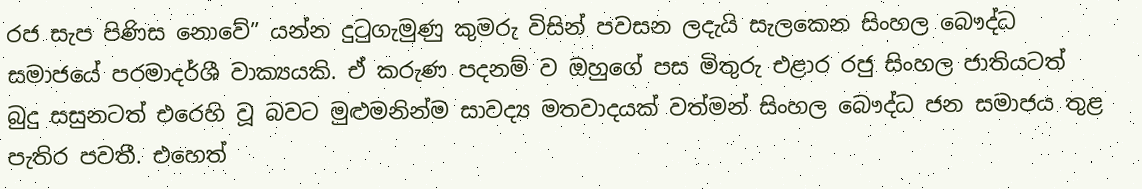රජ සැප පිණිස නොවේ” යන්න දුටුගැමුණු කුමරු විසින් පවසන ලදැයි සැලකෙන සිංහල බෞද්ධ සමාජයේ පරමාදර්ශී වාක්‍යයකි. ඒ කරුණ පදනම් ව ඔහුගේ පස මිතුරු එළාර රජු සිංහල ජාතියටත් බුදු සසුනටත් එරෙහි වූ බවට මුළුමනින්ම සාවද්‍ය මතවාදයක් වත්මන් සිංහල බෞද්ධ ජන සමාජය තුළ පැතිර පවතී. එහෙත්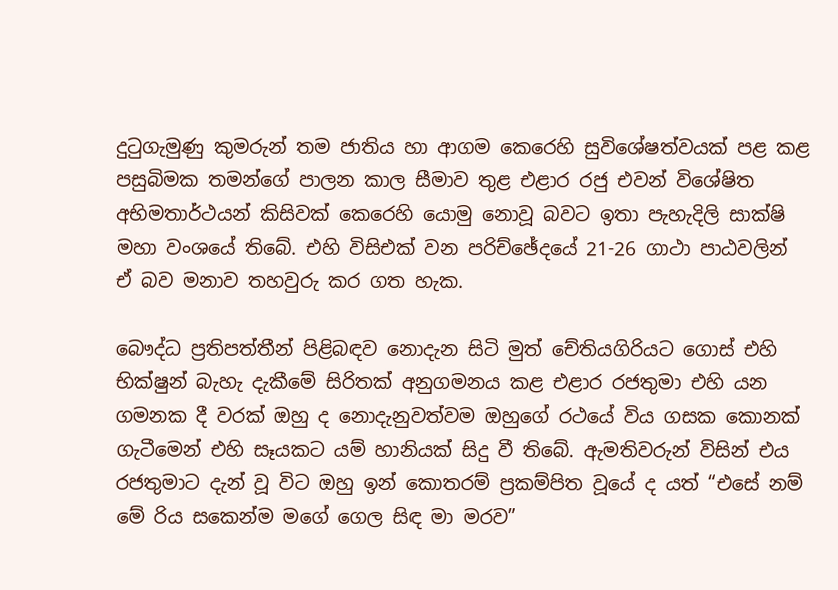දුටුගැමුණු කුමරුන් තම ජාතිය හා ආගම කෙරෙහි සුවිශේෂත්වයක් පළ කළ පසුබිමක තමන්ගේ පාලන කාල සීමාව තුළ එළාර රජු එවන් විශේෂිත අභිමතාර්ථයන් කිසිවක් කෙරෙහි යොමු නොවූ බවට ඉතා පැහැදිලි සාක්ෂි මහා වංශයේ තිබේ. එහි විසිඑක් වන පරිච්ඡේදයේ 21-26 ගාථා පාඨවලින් ඒ බව මනාව තහවුරු කර ගත හැක.

බෞද්ධ ප්‍රතිපත්තීන් පිළිබඳව නොදැන සිටි මුත් චේතියගිරියට ගොස් එහි භික්ෂුන් බැහැ දැකීමේ සිරිතක් අනුගමනය කළ එළාර රජතුමා එහි යන ගමනක දී වරක් ඔහු ද නොදැනුවත්වම ඔහුගේ රථයේ විය ගසක කොනක් ගැටීමෙන් එහි සෑයකට යම් හානියක් සිදු වී තිබේ. ඇමතිවරුන් විසින් එය රජතුමාට දැන් වූ විට ඔහු ඉන් කොතරම් ප්‍රකම්පිත වූයේ ද යත් “එසේ නම් මේ රිය සකෙන්ම මගේ ගෙල සිඳ මා මරව”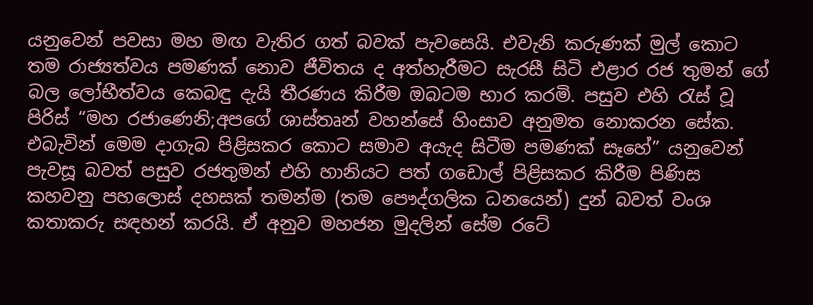යනුවෙන් පවසා මහ මඟ වැතිර ගත් බවක් පැවසෙයි. එවැනි කරුණක් මුල් කොට තම රාජ්‍යත්වය පමණක් නොව ජීවිතය ද අත්හැරීමට සැරසී සිටි එළාර රජ තුමන් ගේ බල ලෝභීත්වය කෙබඳු දැයි තීරණය කිරීම ඔබටම භාර කරමි. පසුව එහි රැස් වූ පිරිස් “මහ රජාණෙනි;අපගේ ශාස්තෘන් වහන්සේ හිංසාව අනුමත නොකරන සේක. එබැවින් මෙම දාගැබ පිළිසකර කොට සමාව අයැද සිටීම පමණක් සෑහේ” යනුවෙන් පැවසූ බවත් පසුව රජතුමන් එහි හානියට පත් ගඩොල් පිළිසකර කිරීම පිණිස කහවනු පහලොස් දහසක් තමන්ම (තම පෞද්ගලික ධනයෙන්) දුන් බවත් වංශ කතාකරු සඳහන් කරයි. ඒ අනුව මහජන මුදලින් සේම රටේ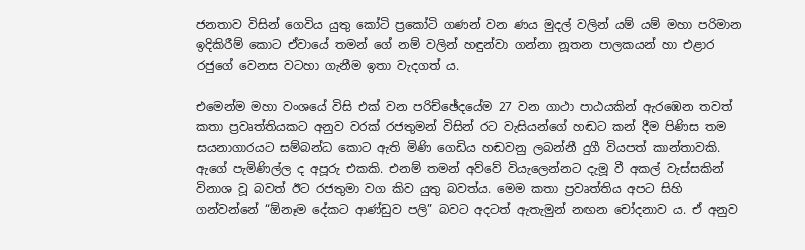ජනතාව විසින් ගෙවිය යුතු කෝටි ප්‍රකෝටි ගණන් වන ණය මුදල් වලින් යම් යම් මහා පරිමාන ඉදිකිරීම් කොට ඒවායේ තමන් ගේ නම් වලින් හඳුන්වා ගන්නා නූතන පාලකයන් හා එළාර රජුගේ වෙනස වටහා ගැනීම ඉතා වැදගත් ය.

එමෙන්ම මහා වංශයේ විසි එක් වන පරිච්ඡේදයේම 27 වන ගාථා පාඨයකින් ඇරඹෙන තවත් කතා ප්‍රවෘත්තියකට අනුව වරක් රජතුමන් විසින් රට වැසියන්ගේ හඬට කන් දීම පිණිස තම සයනාගාරයට සම්බන්ධ කොට ඇති මිණි ගෙඩිය හඬවනු ලබන්නී දුගී වියපත් කාන්තාවකි. ඇගේ පැමිණිල්ල ද අපූරු එකකි. එනම් තමන් අව්වේ වියැලෙන්නට දැමූ වී අකල් වැස්සකින් විනාශ වූ බවත් ඊට රජතුමා වග කිව යුතු බවත්ය. මෙම කතා ප්‍රවෘත්තිය අපට සිහි ගන්වන්නේ “ඕනෑම දේකට ආණ්ඩුව පලි” බවට අදටත් ඇතැමුන් නඟන චෝදනාව ය. ඒ අනුව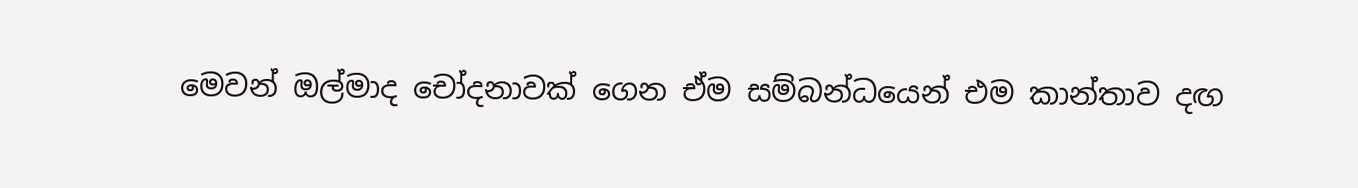මෙවන් ඔල්මාද චෝදනාවක් ගෙන ඒම සම්බන්ධයෙන් එම කාන්තාව දඟ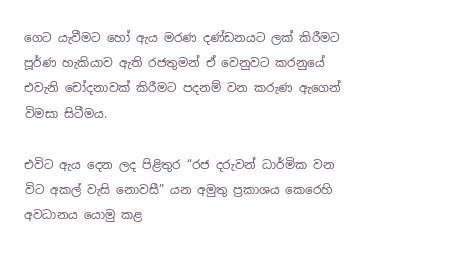ගෙට යැවීමට හෝ ඇය මරණ දණ්ඩනයට ලක් කිරීමට පූර්ණ හැකියාව ඇති රජතුමන් ඒ වෙනුවට කරනුයේ එවැනි චෝදනාවක් කිරීමට පදනම් වන කරුණ ඇගෙන් විමසා සිටීමය.

එවිට ඇය දෙන ලද පිළිතුර “රජ දරුවන් ධාර්මික වන විට අකල් වැසි නොවසී” යන අමුතු ප්‍රකාශය කෙරෙහි අවධානය යොමු කළ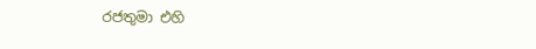රජතුමා එහි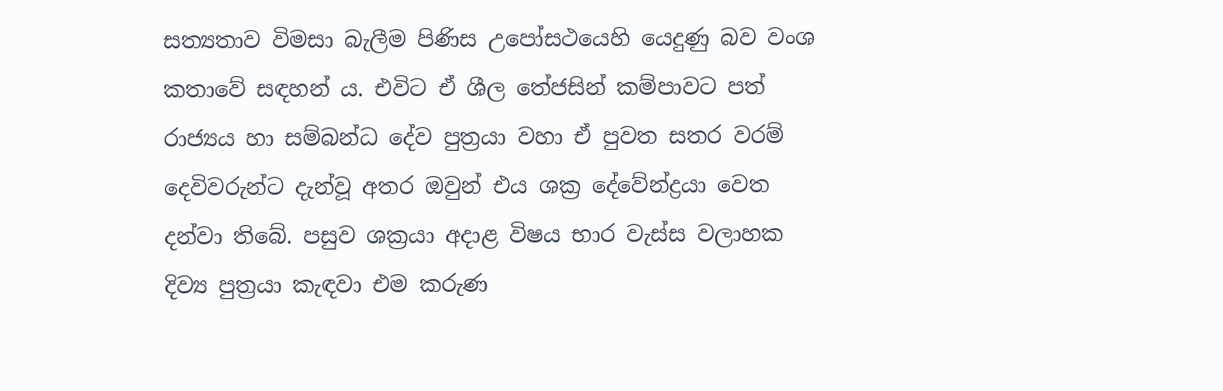සත්‍යතාව විමසා බැලීම පිණිස උපෝසථයෙහි යෙදුණු බව වංශ කතාවේ සඳහන් ය. එවිට ඒ ශීල තේජසින් කම්පාවට පත් රාජ්‍යය හා සම්බන්ධ දේව පුත්‍රයා වහා ඒ පුවත සතර වරම් දෙවිවරුන්ට දැන්වූ අතර ඔවුන් එය ශක්‍ර දේවේන්ද්‍රයා වෙත දන්වා තිබේ. පසුව ශක්‍රයා අදාළ විෂය භාර වැස්ස වලාහක දිව්‍ය පුත්‍රයා කැඳවා එම කරුණ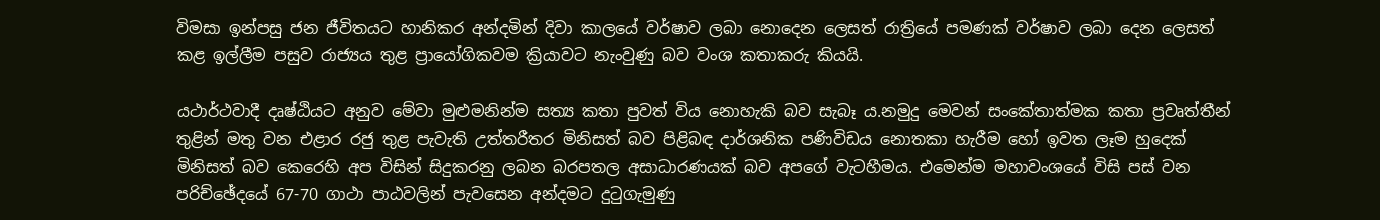විමසා ඉන්පසු ජන ජීවිතයට හානිකර අන්දමින් දිවා කාලයේ වර්ෂාව ලබා නොදෙන ලෙසත් රාත්‍රියේ පමණක් වර්ෂාව ලබා දෙන ලෙසත් කළ ඉල්ලීම පසුව රාජ්‍යය තුළ ප්‍රායෝගිකවම ක්‍රියාවට නැංවුණු බව වංශ කතාකරු කියයි.

යථාර්ථවාදී දෘෂ්ඨියට අනුව මේවා මුළුමනින්ම සත්‍ය කතා පුවත් විය නොහැකි බව සැබෑ ය.නමුදු මෙවන් සංකේතාත්මක කතා ප්‍රවෘත්තීන් තුළින් මතු වන එළාර රජු තුළ පැවැති උත්තරීතර මිනිසත් බව පිළිබඳ දාර්ශනික පණිවිඩය නොතකා හැරීම හෝ ඉවත ලෑම හුදෙක් මිනිසත් බව කෙරෙහි අප විසින් සිදුකරනු ලබන බරපතල අසාධාරණයක් බව අපගේ වැටහීමය. එමෙන්ම මහාවංශයේ විසි පස් වන පරිච්ඡේදයේ 67-70 ගාථා පාඨවලින් පැවසෙන අන්දමට දුටුගැමුණු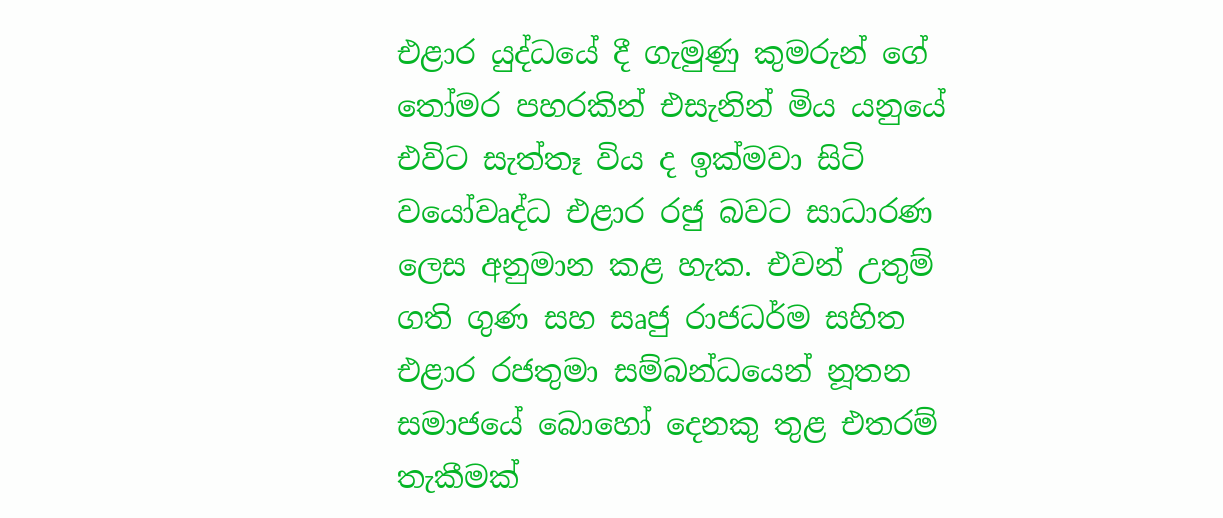එළාර යුද්ධයේ දී ගැමුණු කුමරුන් ගේ තෝමර පහරකින් එසැනින් මිය යනුයේ එවිට සැත්තෑ විය ද ඉක්මවා සිටි වයෝවෘද්ධ එළාර රජු බවට සාධාරණ ලෙස අනුමාන කළ හැක. එවන් උතුම් ගති ගුණ සහ සෘජු රාජධර්ම සහිත එළාර රජතුමා සම්බන්ධයෙන් නූතන සමාජයේ බොහෝ දෙනකු තුළ එතරම් තැකීමක්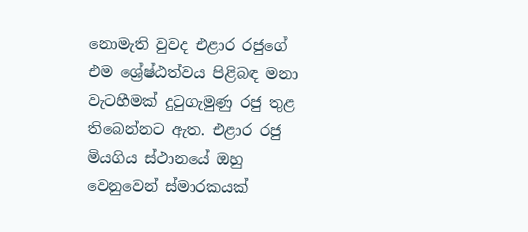නොමැති වුවද එළාර රජුගේ එම ශ්‍රේෂ්ඨත්වය පිළිබඳ මනා වැටහීමක් දුටුගැමුණු රජු තුළ තිබෙන්නට ඇත. එළාර රජු මියගිය ස්ථානයේ ඔහු වෙනුවෙන් ස්මාරකයක්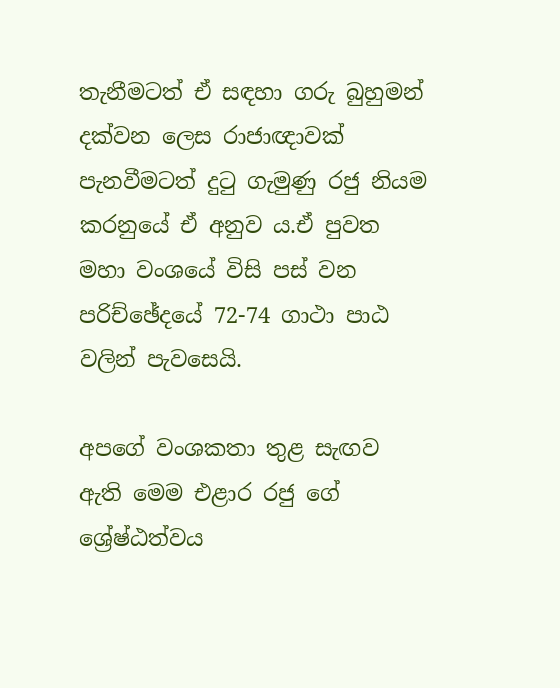තැනීමටත් ඒ සඳහා ගරු බුහුමන් දක්වන ලෙස රාජාඥාවක් පැනවීමටත් දුටු ගැමුණු රජු නියම කරනුයේ ඒ අනුව ය.ඒ පුවත මහා වංශයේ විසි පස් වන පරිච්ඡේදයේ 72-74 ගාථා පාඨ වලින් පැවසෙයි.

අපගේ වංශකතා තුළ සැඟව ඇති මෙම එළාර රජු ගේ ශ්‍රේෂ්ඨත්වය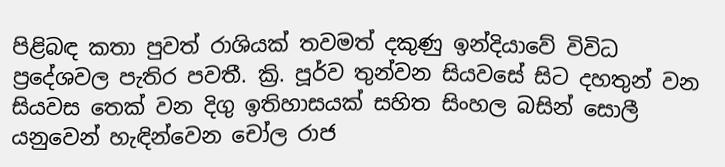පිළිබඳ කතා පුවත් රාශියක් තවමත් දකුණු ඉන්දියාවේ විවිධ ප්‍රදේශවල පැතිර පවතී. ක්‍රි. පූර්ව තුන්වන සියවසේ සිට දහතුන් වන සියවස තෙක් වන දිගු ඉතිහාසයක් සහිත සිංහල බසින් සොලී යනුවෙන් හැඳින්වෙන චෝල රාජ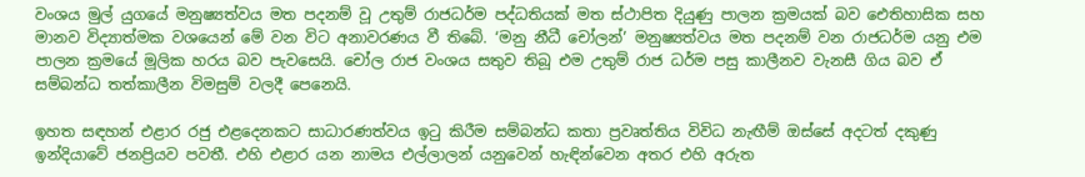වංශය මුල් යුගයේ මනුෂ්‍යත්වය මත පදනම් වූ උතුම් රාජධර්ම පද්ධතියක් මත ස්ථාපිත දියුණු පාලන ක්‍රමයක් බව ඓතිහාසික සහ මානව විද්‍යාත්මක වශයෙන් මේ වන විට අනාවරණය වී තිබේ. ‘මනු නීධී චෝලන්’ මනුෂ්‍යත්වය මත පදනම් වන රාජධර්ම යනු එම පාලන ක්‍රමයේ මූලික හරය බව පැවසෙයි. චෝල රාජ වංශය සතුව තිබූ එම උතුම් රාජ ධර්ම පසු කාලීනව වැනසී ගිය බව ඒ සම්බන්ධ තත්කාලීන විමසුම් වලදී පෙනෙයි.

ඉහත සඳහන් එළාර රජු එළදෙනකට සාධාරණත්වය ඉටු කිරීම සම්බන්ධ කතා ප්‍රවෘත්තිය විවිධ නැඟීම් ඔස්සේ අදටත් දකුණු ඉන්දියාවේ ජනප්‍රියව පවතී. එහි එළාර යන නාමය එල්ලාලන් යනුවෙන් හැඳින්වෙන අතර එහි අරුත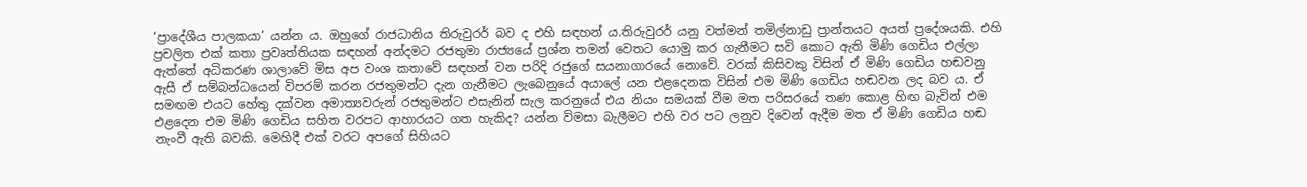‘ප්‍රාදේශීය පාලකයා’ යන්න ය. ඔහුගේ රාජධානිය තිරුවුරර් බව ද එහි සඳහන් ය.තිරුවුරර් යනු වත්මන් තමිල්නාඩු ප්‍රාන්තයට අයත් ප්‍රදේශයකි. එහි ප්‍රචලිත එක් කතා ප්‍රවෘත්තියක සඳහන් අන්දමට රජතුමා රාජ්‍යයේ ප්‍රශ්න තමන් වෙතට යොමු කර ගැනීමට සවි කොට ඇති මිණි ගෙඩිය එල්ලා ඇත්තේ අධිකරණ ශාලාවේ මිස අප වංශ කතාවේ සඳහන් වන පරිදි රජුගේ සයනාගාරයේ නොවේ. වරක් කිසිවකු විසින් ඒ මිණි ගෙඩිය හඬවනු ඇසී ඒ සම්බන්ධයෙන් විපරම් කරන රජතුමන්ට දැන ගැනීමට ලැබෙනුයේ අයාලේ යන එළදෙනක විසින් එම මිණි ගෙඩිය හඬවන ලද බව ය. ඒ සමඟම එයට හේතු දක්වන අමාත්‍යවරුන් රජතුමන්ට එසැනින් සැල කරනුයේ එය නියං සමයක් වීම මත පරිසරයේ තණ කොළ හිඟ බැවින් එම එළදෙන එම මිණි ගෙඩිය සහිත වරපට ආහාරයට ගත හැකිද? යන්න විමසා බැලීමට එහි වර පට ලනුව දිවෙන් ඇදීම මත ඒ මිණි ගෙඩිය හඬ නැංවී ඇති බවකි. මෙහිදී එක් වරට අපගේ සිහියට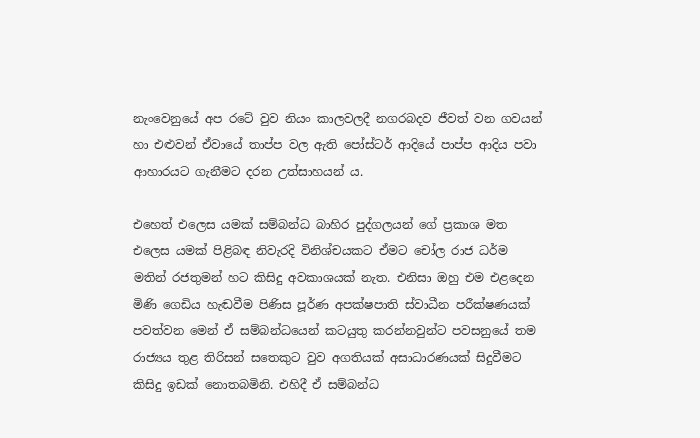නැංවෙනුයේ අප රටේ වුව නියං කාලවලදී නගරබදව ජීවත් වන ගවයන් හා එළුවන් ඒවායේ තාප්ප වල ඇති පෝස්ටර් ආදියේ පාප්ප ආදිය පවා ආහාරයට ගැනීමට දරන උත්සාහයන් ය.

එහෙත් එලෙස යමක් සම්බන්ධ බාහිර පුද්ගලයන් ගේ ප්‍රකාශ මත එලෙස යමක් පිළිබඳ නිවැරදි විනිශ්චයකට ඒමට චෝල රාජ ධර්ම මතින් රජතුමන් හට කිසිදු අවකාශයක් නැත. එනිසා ඔහු එම එළදෙන මිණි ගෙඩිය හැඬවීම පිණිස පූර්ණ අපක්ෂපාති ස්වාධීන පරීක්ෂණයක් පවත්වන මෙන් ඒ සම්බන්ධයෙන් කටයුතු කරන්නවුන්ට පවසනුයේ තම රාජ්‍යය තුළ තිරිසන් සතෙකුට වුව අගතියක් අසාධාරණයක් සිදුවීමට කිසිදු ඉඩක් නොතබමිනි. එහිදී ඒ සම්බන්ධ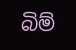බිම්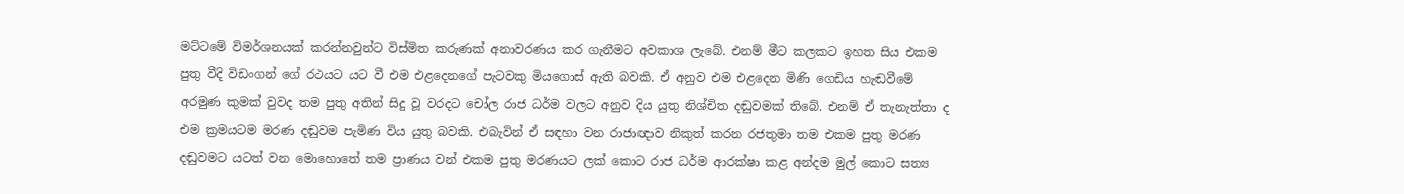මට්ටමේ විමර්ශනයක් කරන්නවුන්ට විස්මිත කරුණක් අනාවරණය කර ගැනීමට අවකාශ ලැබේ. එනම් මීට කලකට ඉහත සිය එකම පුතු වීදි විඩංගන් ගේ රථයට යට වී එම එළදෙනගේ පැටවකු මියගොස් ඇති බවකි. ඒ අනුව එම එළදෙන මිණි ගෙඩිය හැඬවීමේ අරමුණ කුමක් වුවද තම පුතු අතින් සිදු වූ වරදට චෝල රාජ ධර්ම වලට අනුව දිය යුතු නිශ්චිත දඬුවමක් තිබේ. එනම් ඒ තැනැත්තා ද එම ක්‍රමයටම මරණ දඬුවම පැමිණ විය යුතු බවකි. එබැවින් ඒ සඳහා වන රාජාඥාව නිකුත් කරන රජතුමා තම එකම පුතු මරණ දඬුවමට යටත් වන මොහොතේ තම ප්‍රාණය වන් එකම පුතු මරණයට ලක් කොට රාජ ධර්ම ආරක්ෂා කළ අන්දම මුල් කොට සත්‍ය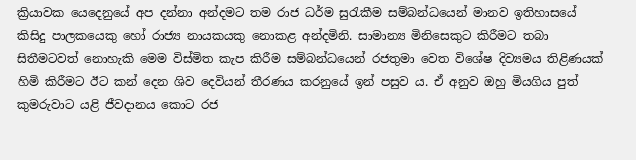ක්‍රියාවක යෙදෙනුයේ අප දන්නා අන්දමට තම රාජ ධර්ම සුරැකීම සම්බන්ධයෙන් මානව ඉතිහාසයේ කිසිදු පාලකයෙකු හෝ රාජ්‍ය නායකයකු නොකළ අන්දමිනි. සාමාන්‍ය මිනිසෙකුට කිරීමට තබා සිතීමටවත් නොහැකි මෙම විස්මිත කැප කිරීම සම්බන්ධයෙන් රජතුමා වෙත විශේෂ දිව්‍යමය තිළිණයක් හිමි කිරීමට ඊට කන් දෙන ශිව දෙවියන් තීරණය කරනුයේ ඉන් පසුව ය. ඒ අනුව ඔහු මියගිය පුත් කුමරුවාට යළි ජීවදානය කොට රජ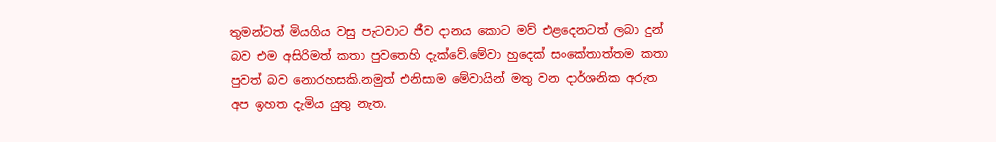තුමන්ටත් මියගිය වසු පැටවාට ජීව දානය කොට මව් එළදෙනටත් ලබා දුන් බව එම අසිරිමත් කතා පුවතෙහි දැක්වේ.මේවා හුදෙක් සංකේතාත්තම කතා පුවත් බව නොරහසකි.නමුත් එනිසාම මේවායින් මතු වන දාර්ශනික අරුත අප ඉහත දැමිය යුතු නැත.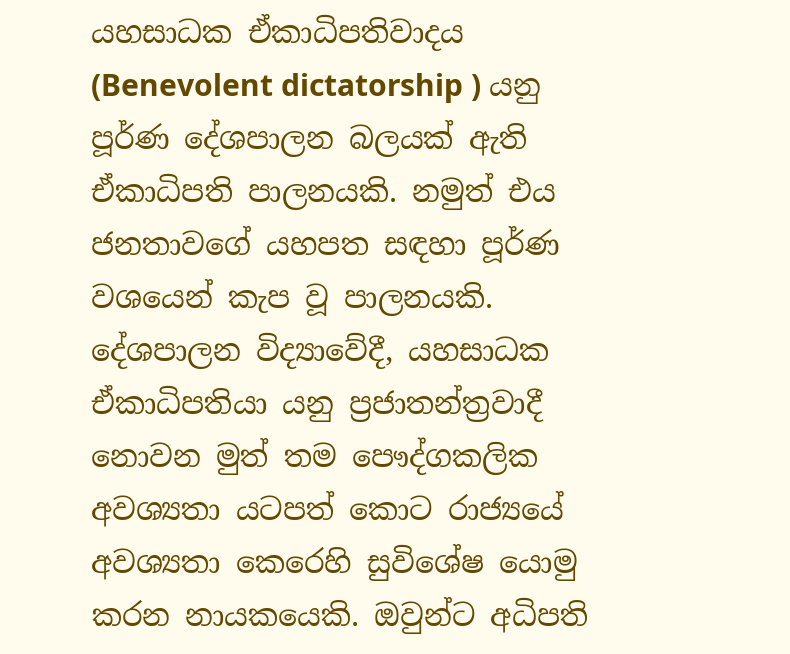යහසාධක ඒකාධිපතිවාදය (Benevolent dictatorship ) යනු පූර්ණ දේශපාලන බලයක් ඇති ඒකාධිපති පාලනයකි. නමුත් එය ජනතාවගේ යහපත සඳහා පූර්ණ වශයෙන් කැප වූ පාලනයකි. දේශපාලන විද්‍යාවේදී, යහසාධක ඒකාධිපතියා යනු ප්‍රජාතන්ත්‍රවාදී නොවන මුත් තම පෞද්ගකලික අවශ්‍යතා යටපත් කොට රාජ්‍යයේ අවශ්‍යතා කෙරෙහි සුවිශේෂ යොමු කරන නායකයෙකි. ඔවුන්ට අධිපති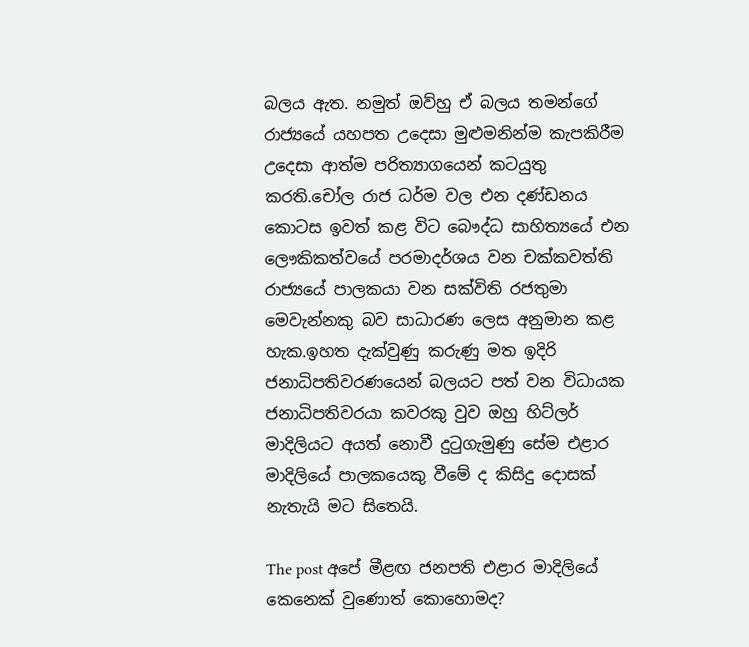බලය ඇත. නමුත් ඔව්හු ඒ බලය තමන්ගේ රාජ්‍යයේ යහපත උදෙසා මුළුමනින්ම කැපකිරීම උදෙසා ආත්ම පරිත්‍යාගයෙන් කටයුතු කරති.චෝල රාජ ධර්ම වල එන දණ්ඩනය කොටස ඉවත් කළ විට බෞද්ධ සාහිත්‍යයේ එන ලෞකිකත්වයේ පරමාදර්ශය වන චක්කවත්ති රාජ්‍යයේ පාලකයා වන සක්විති රජතුමා මෙවැන්නකු බව සාධාරණ ලෙස අනුමාන කළ හැක.ඉහත දැක්වුණු කරුණු මත ඉදිරි ජනාධිපතිවරණයෙන් බලයට පත් වන විධායක ජනාධිපතිවරයා කවරකු වුව ඔහු හිට්ලර් මාදිලියට අයත් නොවී දුටුගැමුණු සේම එළාර මාදිලියේ පාලකයෙකු වීමේ ද කිසිදු දොසක් නැතැයි මට සිතෙයි.

The post අපේ මීළඟ ජනපති එළාර මාදිලියේ කෙනෙක් වුණොත් කොහොමද?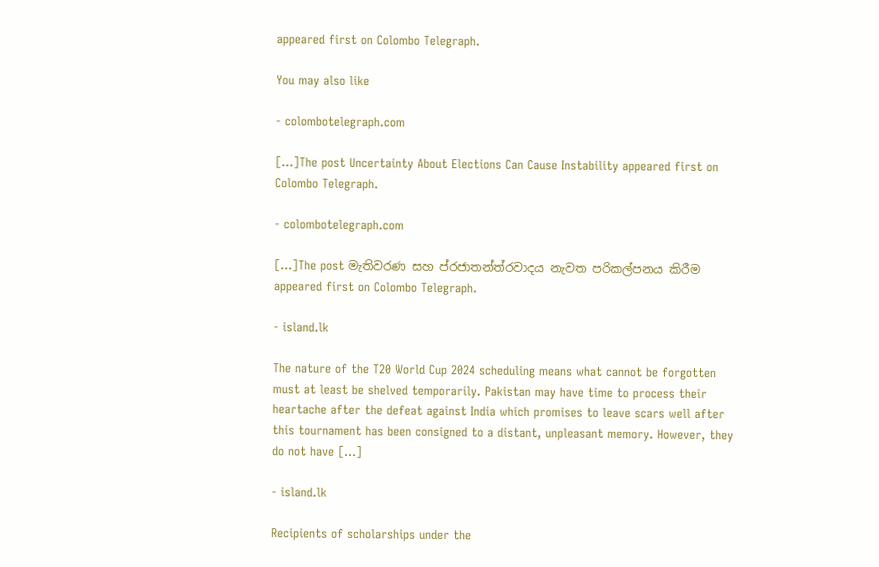appeared first on Colombo Telegraph.

You may also like

- colombotelegraph.com

[…]The post Uncertainty About Elections Can Cause Instability appeared first on Colombo Telegraph.

- colombotelegraph.com

[…]The post මැතිවරණ සහ ප්රජාතන්ත්රවාදය නැවත පරිකල්පනය කිරීම appeared first on Colombo Telegraph.

- island.lk

The nature of the T20 World Cup 2024 scheduling means what cannot be forgotten must at least be shelved temporarily. Pakistan may have time to process their heartache after the defeat against India which promises to leave scars well after this tournament has been consigned to a distant, unpleasant memory. However, they do not have […]

- island.lk

Recipients of scholarships under the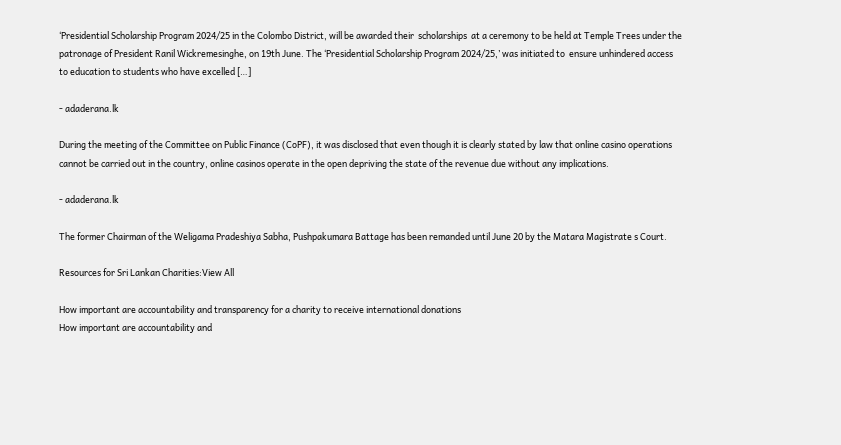‘Presidential Scholarship Program 2024/25 in the Colombo District, will be awarded their  scholarships  at a ceremony to be held at Temple Trees under the patronage of President Ranil Wickremesinghe, on 19th June. The ‘Presidential Scholarship Program 2024/25,’ was initiated to  ensure unhindered access to education to students who have excelled […]

- adaderana.lk

During the meeting of the Committee on Public Finance (CoPF), it was disclosed that even though it is clearly stated by law that online casino operations cannot be carried out in the country, online casinos operate in the open depriving the state of the revenue due without any implications.

- adaderana.lk

The former Chairman of the Weligama Pradeshiya Sabha, Pushpakumara Battage has been remanded until June 20 by the Matara Magistrate s Court.

Resources for Sri Lankan Charities:View All

How important are accountability and transparency for a charity to receive international donations
How important are accountability and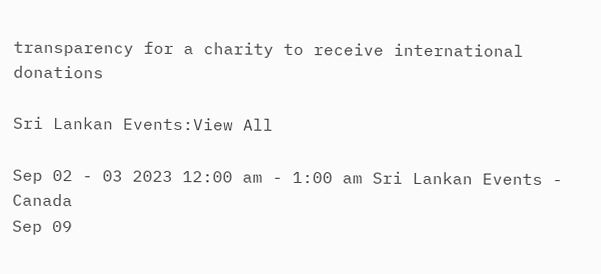transparency for a charity to receive international donations

Sri Lankan Events:View All

Sep 02 - 03 2023 12:00 am - 1:00 am Sri Lankan Events - Canada
Sep 09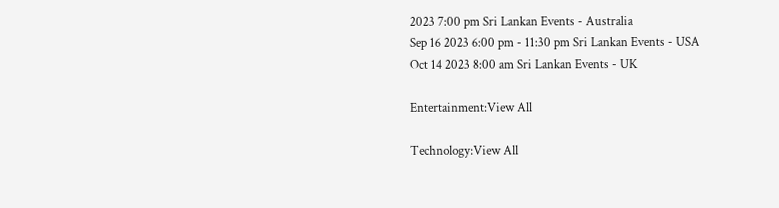2023 7:00 pm Sri Lankan Events - Australia
Sep 16 2023 6:00 pm - 11:30 pm Sri Lankan Events - USA
Oct 14 2023 8:00 am Sri Lankan Events - UK

Entertainment:View All

Technology:View All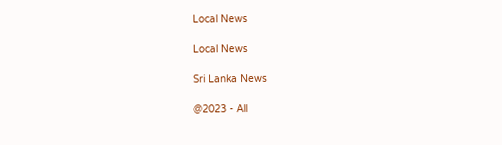Local News

Local News

Sri Lanka News

@2023 - All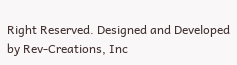Right Reserved. Designed and Developed by Rev-Creations, Inc